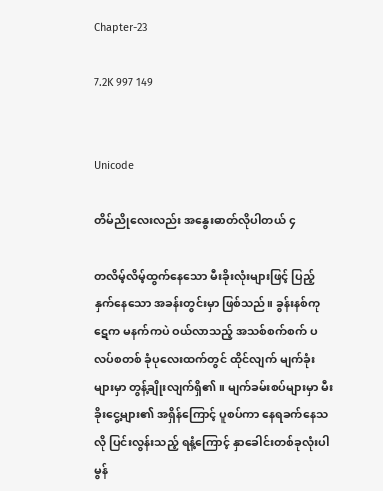Chapter-23

7.2K 997 149


Unicode

တိမ်ညိုလေးလည်း အနွေးဓာတ်လိုပါတယ် ၄

တလိမ့်လိမ့်ထွက်နေသော မီးခိုးလုံးများဖြင့် ပြည့်နှက်နေသော အခန်းတွင်းမှာ ဖြစ်သည်။ ခွန်းနစ်ကုဋေက မနက်ကပဲ ဝယ်လာသည့် အသစ်စက်စက် ပလပ်စတစ် ခုံပုလေး‌ထက်တွင် ထိုင်လျက် မျက်ခုံးများမှာ တွန့်ချိုးလျက်ရှိ၏။ မျက်ခမ်းစပ်များမှာ မီးခိုးငွေ့များ၏ အရှိန်ကြောင့် ပူစပ်ကာ နေရခက်နေသလို ပြင်းလွန်းသည့် ရနံ့ကြောင့် နှာခေါင်းတစ်ခုလုံးပါ မွန်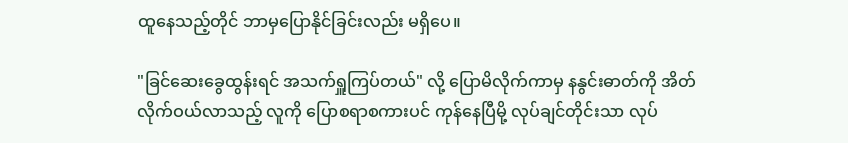ထူနေသည့်တိုင် ဘာမှပြောနိုင်ခြင်းလည်း မရှိပေ။

"ခြင်ဆေးခွေထွန်းရင် အသက်ရှူကြပ်တယ်" လို့ ပြောမိလိုက်ကာမှ နနွင်းဓာတ်ကို အိတ်လိုက်ဝယ်လာသည့် လူကို ပြောစရာစကားပင် ကုန်နေပြီမို့ လုပ်ချင်တိုင်းသာ လုပ်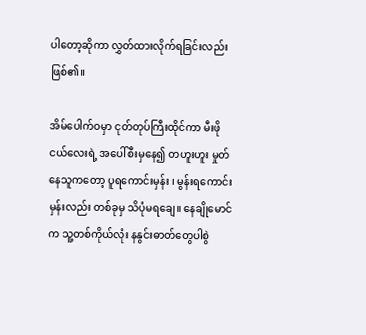ပါတော့ဆိုကာ လွှတ်ထားလိုက်ရခြင်းလည်း ဖြစ်၏။

အိမ်ပေါက်ဝမှာ ငုတ်တုပ်ကြီးထိုင်ကာ မီးဖိုငယ်လေးရဲ့ အပေါ်စီးမှနေ၍ တဟူးဟူး မှုတ်နေသူကတော့ ပူရကောင်းမှန်း ၊ မွန်းရကောင်းမှန်းလည်း တစ်ခုမှ သိပုံမရချေ။ နေချိုမောင်က သူ့တစ်ကိုယ်လုံး နနွင်းဓာတ်တွေပါစွဲ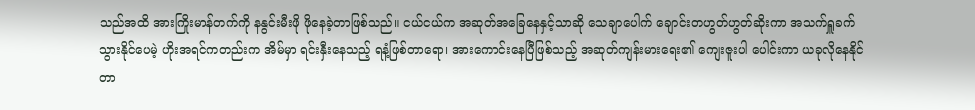သည်အထိ အားကြိုးမာန်တက်ကို နနွင်းမီးဖို ဖိုနေခဲ့တာဖြစ်သည်။ ငယ်ငယ်က အဆုတ်အခြေနေနှင့်သာဆို သေချာပေါက် ချောင်းတဟွတ်ဟွတ်ဆိုးကာ အသက်ရှူခက်သွားနိုင်ပေမဲ့ ဟိုးအရင်ကတည်းက အိမ်မှာ ရင်းနှီးနေသည့် ရနံ့ဖြစ်တာရော၊ အားကောင်းနေပြီဖြစ်သည့် အဆုတ်ကျန်းမားရေး၏ ကျေးဇူးပါ ပေါင်းကာ ယခုလိုနေနိုင်တာ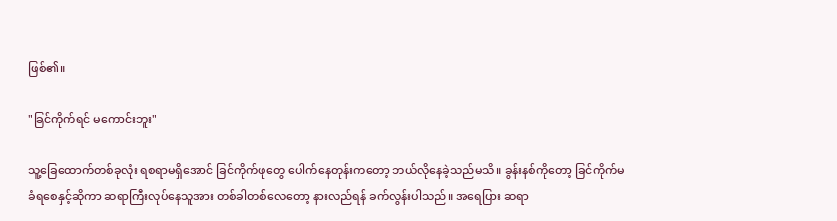ဖြစ်၏။

"ခြင်ကိုက်ရင် မကောင်းဘူး"

သူ့ခြေထောက်တစ်ခုလုံး ရစရာမရှိအောင် ခြင်ကိုက်ဖုတွေ ပေါက်နေတုန်းကတော့ ဘယ်လိုနေခဲ့သည်မသိ။ ခွန်းနစ်ကိုတော့ ခြင်ကိုက်မခံရစေနှင့်ဆိုကာ ဆရာကြီးလုပ်နေသူအား တစ်ခါတစ်လေတော့ နားလည်ရန် ခက်လွန်းပါသည်။ အရေပြား ဆရာ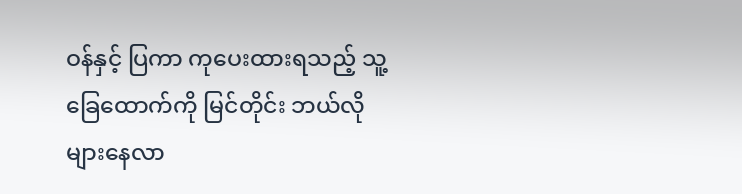ဝန်နှင့် ပြကာ ကုပေးထားရသည့် သူ့ခြေထောက်ကို မြင်တိုင်း ဘယ်လိုများနေလာ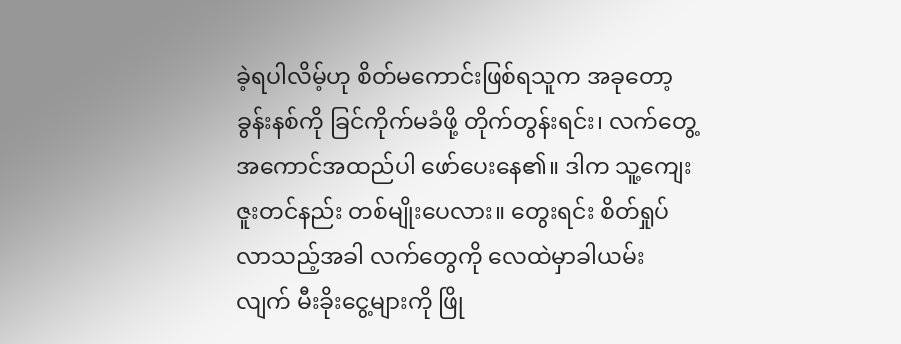ခဲ့ရပါလိမ့်ဟု စိတ်မကောင်းဖြစ်ရသူက အခုတော့ ခွန်းနစ်ကို ခြင်ကိုက်မခံဖို့ တိုက်တွန်းရင်း၊ လက်တွေ့ အကောင်အထည်ပါ ဖော်ပေးနေ၏။ ဒါက သူ့ကျေးဇူးတင်နည်း တစ်မျိုးပေလား။ တွေးရင်း စိတ်ရှုပ်လာသည့်အခါ လက်တွေကို လေထဲမှာခါယမ်းလျက် မီးခိုးငွေ့များကို ဖြို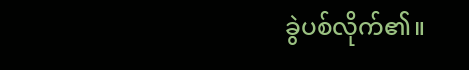ခွဲပစ်လိုက်၏။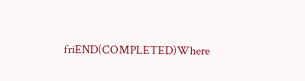friEND(COMPLETED)Where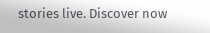stories live. Discover now